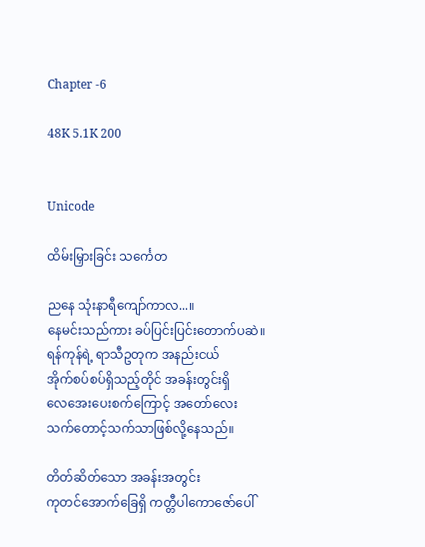Chapter -6

48K 5.1K 200


Unicode

ထိမ်းမြှားခြင်း သင်္ကေတ

ညနေ သုံးနာရီကျော်ကာလ...။
နေမင်းသည်ကား ခပ်ပြင်းပြင်းတောက်ပဆဲ။
ရန်ကုန်ရဲ့ ရာသီဥတုက အနည်းငယ်
အိုက်စပ်စပ်ရှိသည့်တိုင် အခန်းတွင်းရှိ
လေအေးပေးစက်ကြောင့် အတော်လေး
သက်တောင့်သက်သာဖြစ်လို့နေသည်။

တိတ်ဆိတ်သော အခန်းအတွင်း
ကုတင်အောက်ခြေရှိ ကတ္တီပါကောဇော်ပေါ်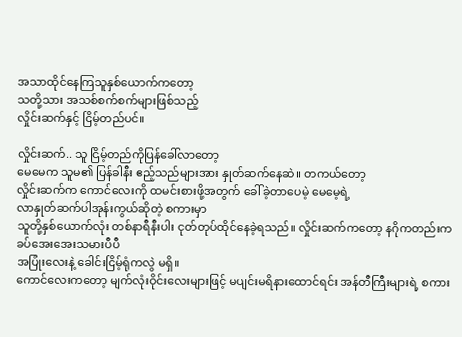အသာထိုင်နေကြသူနှစ်ယောက်ကတော့
သတို့သား အသစ်စက်စက်များဖြစ်သည့်
လှိုင်းဆက်နှင့် ငြိမ့်တည်ပင်။

လှိုင်းဆက်.. သူ ငြိမ့်တည်ကိုပြန်ခေါ်လာတော့
မေမေက သူမ၏ ပြန်ခါနီး ဧည့်သည်များအား နှုတ်ဆက်နေဆဲ။ တကယ်တော့
လှိုင်းဆက်က ကောင်‌လေးကို ထမင်းစားဖို့အတွက် ခေါ်ခဲ့တာပေမဲ့ မေမေ့ရဲ့
လာနှုတ်ဆက်ပါအုန်းကွယ်ဆိုတဲ့ စကားမှာ
သူတို့နှစ်ယောက်လုံး တစ်နာရီနီးပါး ငုတ်တုပ်ထိုင်နေခဲ့ရသည်။ လှိုင်းဆက်ကတော့ နဂိုကတည်းက ခပ်အေးအေးသမားပီပီ
အပြုံးလေးနဲ့ ခေါင်းငြိမ့်ရုံကလွဲ မရှိ။
ကောင်လေးကတော့ မျက်လုံးဝိုင်းလေးများဖြင့် မပျင်းမရိ‌နားထောင်ရင်း အန်တီကြီးများရဲ့ စကား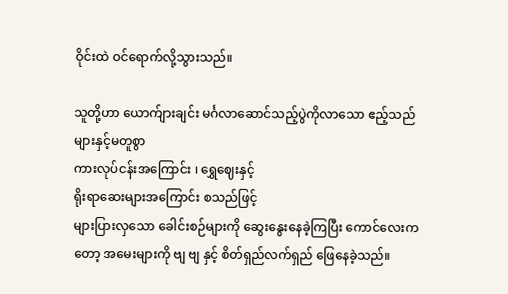ဝိုင်းထဲ ဝင်ရောက်လို့သွားသည်။

သူတို့ဟာ ယောက်ျားချင်း မင်္ဂလာဆောင်သည့်ပွဲကိုလာသော ဧည့်သည်များနှင့်မတူစွာ
ကားလုပ်ငန်းအကြောင်း ၊ ရွှေ‌ဈေးနှင့်
ရိုးရာဆေးများအကြောင်း စသည်ဖြင့်
များပြားလှသော ခေါင်းစဉ်များကို ဆွေးနွေးနေခဲ့ကြပြီး ကောင်လေးကတော့ အမေးများကို ဗျ ဗျ နှင့် စိတ်ရှည်လက်ရှည် ဖြေနေခဲ့သည်။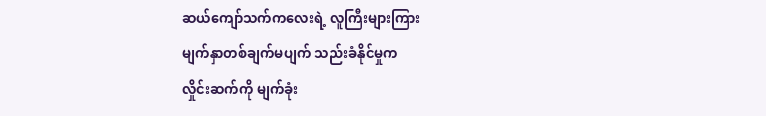ဆယ်ကျော်သက်ကလေးရဲ့ လူကြီးများကြား
မျက်နှာတစ်ချက်မပျက် သည်းခံနိုင်မှုက
လှိုင်းဆက်ကို မျက်ခုံး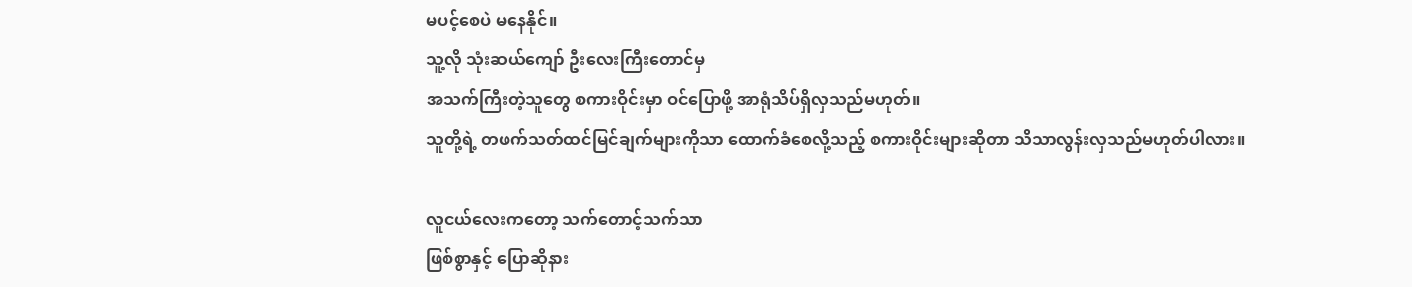မပင့်စေပဲ မနေနိုင်။
သူ့လို သုံးဆယ်ကျော် ဦးလေးကြီးတောင်မှ
အသက်ကြီးတဲ့သူတွေ စကားဝိုင်းမှာ ဝင်ပြောဖို့ အာရုံသိပ်ရှိလှသည်မဟုတ်။
သူတို့ရဲ့ တဖက်သတ်ထင်မြင်ချက်များကိုသာ ထောက်ခံစေလို့သည့် စကားဝိုင်းများဆိုတာ သိသာလွန်းလှသည်မဟုတ်ပါလား။

လူငယ်လေးကတော့ သက်တောင့်သက်သာ
ဖြစ်စွာနှင့် ပြောဆိုနား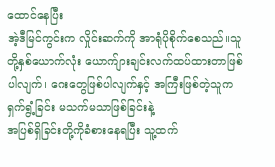ထောင်နေပြီး
အဲ့ဒီမြင်ကွင်းက လှိုင်းဆက်ကို အာရုံပိုစိုက်စေသည်။သူတို့နှစ်ယောက်လုံး ယောက်ျားချင်းလက်ထပ်ထားတာဖြစ်ပါလျက်၊ ဂေးတွေဖြစ်ပါလျက်နှင့် အကြီးဖြစ်တဲ့သူက
ရှက်ရွံ့ခြင်း မသက်မသာဖြစ်ခြင်းနဲ့
အပြစ်ရှိခြင်းတို့ကိုခံစားနေရပြီး သူ့ထက်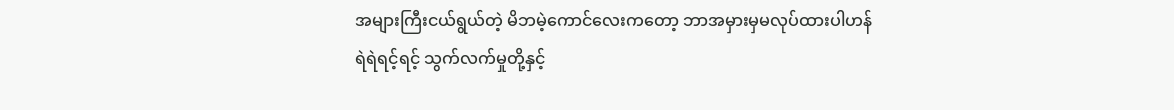အများကြီးငယ်ရွယ်တဲ့ မိဘမဲ့ကောင်လေးကတော့ ဘာအမှားမှမလုပ်ထားပါဟန်
ရဲရဲရင့်ရင့် သွက်လက်မှုတို့နှင့်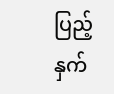ပြည့်နှက်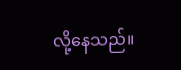လို့နေသည်။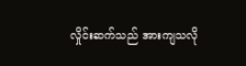လှိုင်းဆက်သည် အားကျသလို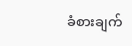ခံစားချက်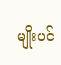မျိုးပင်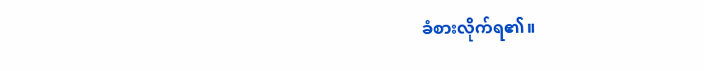ခံစားလိုက်ရ၏။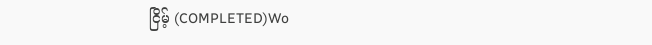ငြိမ့် (COMPLETED)Wo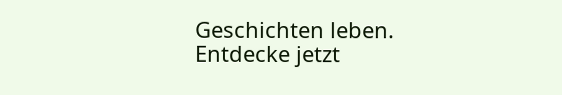Geschichten leben. Entdecke jetzt